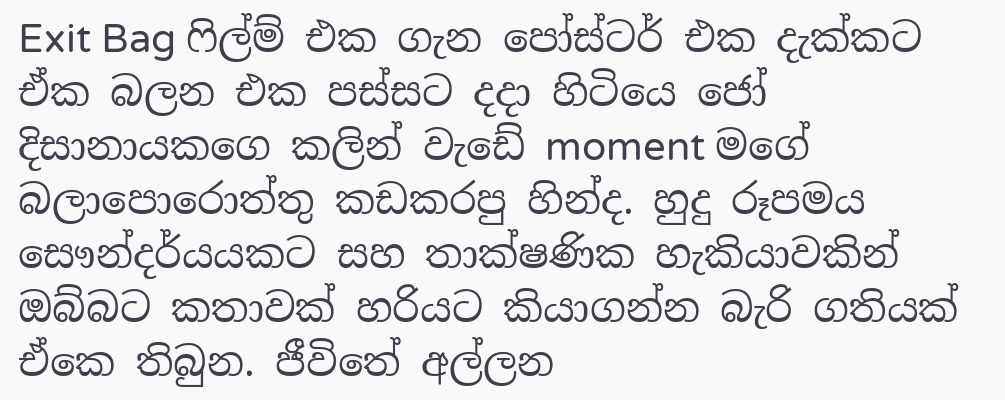Exit Bag ෆිල්ම් එක ගැන පෝස්ටර් එක දැක්කට ඒක බලන එක පස්සට දදා හිටියෙ ජෝ දිසානායකගෙ කලින් වැඩේ moment මගේ බලාපොරොත්තු කඩකරපු හින්ද. හුදු රූපමය සෞන්දර්යයකට සහ තාක්ෂණික හැකියාවකින් ඔබ්බට කතාවක් හරියට කියාගන්න බැරි ගතියක් ඒකෙ තිබුන. ජීවිතේ අල්ලන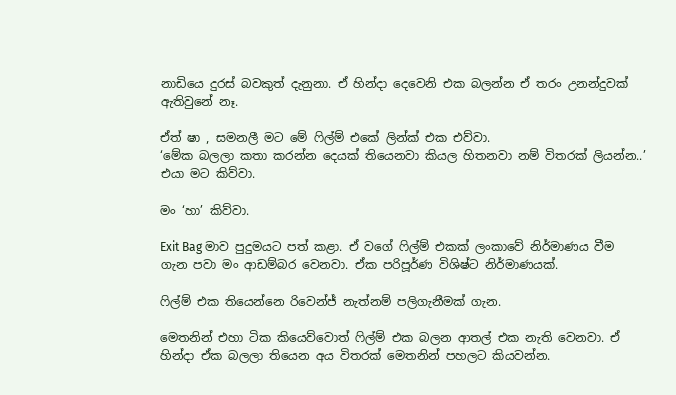නාඩියෙ දුරස් බවකුත් දැනුනා. ඒ හින්දා දෙවෙනි එක බලන්න ඒ තරං උනන්දුවක් ඇතිවුනේ නෑ.

ඒත් ෂා , සමනලී මට මේ ෆිල්ම් එකේ ලින්ක් එක එව්වා.
‘මේක බලලා කතා කරන්න දෙයක් තියෙනවා කියල හිතනවා නම් විතරක් ලියන්න..’ එයා මට කිව්වා.

මං ‘හා’ කිව්වා.

Exit Bag මාව පුදුමයට පත් කළා. ඒ වගේ ෆිල්ම් එකක් ලංකාවේ නිර්මාණය වීම ගැන පවා මං ආඩම්බර වෙනවා. ඒක පරිපූර්ණ විශිෂ්ට නිර්මාණයක්.

ෆිල්ම් එක තියෙන්නෙ රිවෙන්ජ් නැත්නම් පලිගැනීමක් ගැන.

මෙතනින් එහා ටික කියෙව්වොත් ෆිල්ම් එක බලන ආතල් එක නැති වෙනවා. ඒ හින්දා ඒක බලලා තියෙන අය විතරක් මෙතනින් පහලට කියවන්න.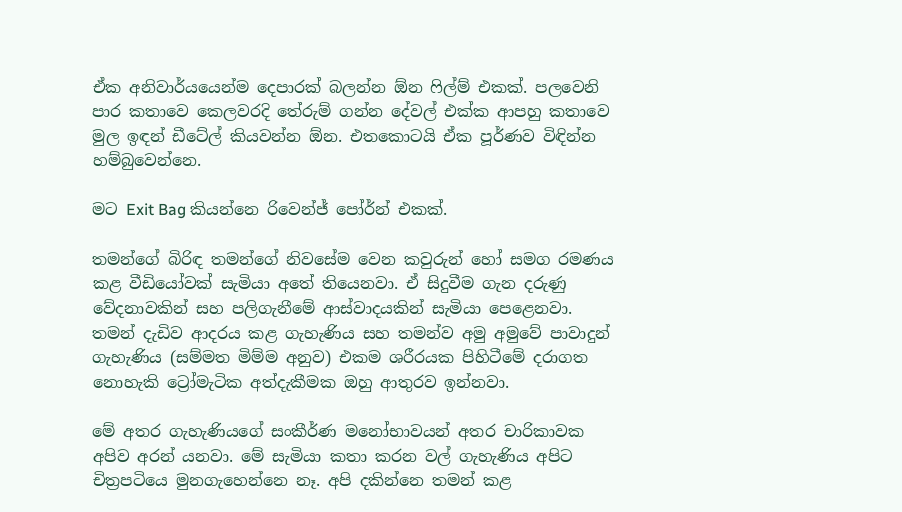ඒක අනිවාර්යයෙන්ම දෙපාරක් බලන්න ඕන ෆිල්ම් එකක්. පලවෙනි පාර කතාවෙ කෙලවරදි තේරුම් ගන්න දේවල් එක්ක ආපහු කතාවෙ මුල ඉඳන් ඩීටේල් කියවන්න ඕන. එතකොටයි ඒක පූර්ණව විඳින්න හම්බුවෙන්නෙ.

මට Exit Bag කියන්නෙ රිවෙන්ජ් පෝර්න් එකක්.

තමන්ගේ බිරිඳ තමන්ගේ නිවසේම වෙන කවුරුන් හෝ සමග රමණය කළ වීඩියෝවක් සැමියා අතේ තියෙනවා. ඒ සිදුවීම ගැන දරුණු වේදනාවකින් සහ පලිගැනීමේ ආස්වාදයකින් සැමියා පෙළෙනවා. තමන් දැඩිව ආදරය කළ ගැහැණිය සහ තමන්ව අමු අමුවේ පාවාදුන් ගැහැණිය (සම්මත මිම්ම අනුව) එකම ශරීරයක පිහිටීමේ දරාගත නොහැකි ට්‍රෝමැටික අත්දැකීමක ඔහු ආතුරව ඉන්නවා.

මේ අතර ගැහැණියගේ සංකීර්ණ මනෝභාවයන් අතර චාරිකාවක අපිව අරන් යනවා. මේ සැමියා කතා කරන වල් ගැහැණිය අපිට චිත්‍රපටියෙ මුනගැහෙන්නෙ නෑ. අපි දකින්නෙ තමන් කළ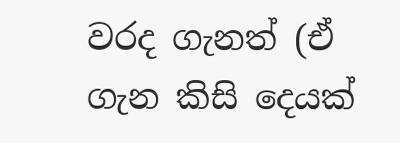වරද ගැනත් (ඒ ගැන කිසි දෙයක්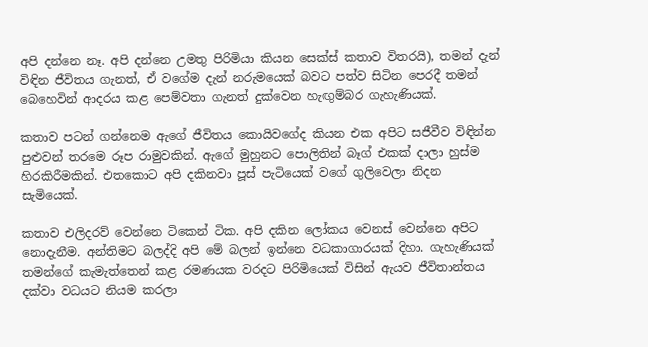අපි දන්නෙ නෑ. අපි දන්නෙ උමතු පිරිමියා කියන සෙක්ස් කතාව විතරයි), තමන් දැන් විඳින ජීවිතය ගැනත්, ඒ වගේම දැන් නරුමයෙක් බවට පත්ව සිටින පෙරදී තමන් බෙහෙවින් ආදරය කළ පෙම්වතා ගැනත් දුක්වෙන හැඟුම්බර ගැහැණියක්.

කතාව පටන් ගන්නෙම ඇගේ ජීවිතය කොයිවගේද කියන එක අපිට සජීවීව විඳින්න පුළුවන් තරමෙ රූප රාමුවකින්. ඇගේ මුහුනට පොලිතින් බෑග් එකක් දාලා හුස්ම හිරකිරීමකින්. එතකොට අපි දකිනවා පූස් පැටියෙක් වගේ ගුලිවෙලා නිදන සැමියෙක්.

කතාව එලිදරව් වෙන්නෙ ටිකෙන් ටික. අපි දකින ලෝකය වෙනස් වෙන්නෙ අපිට නොදැනීම. අන්තිමට බලද්දි අපි මේ බලන් ඉන්නෙ වධකාගාරයක් දිහා. ගැහැණියක් තමන්ගේ කැමැත්තෙන් කළ රමණයක වරදට පිරිමියෙක් විසින් ඇයව ජීවිතාන්තය දක්වා වධයට නියම කරලා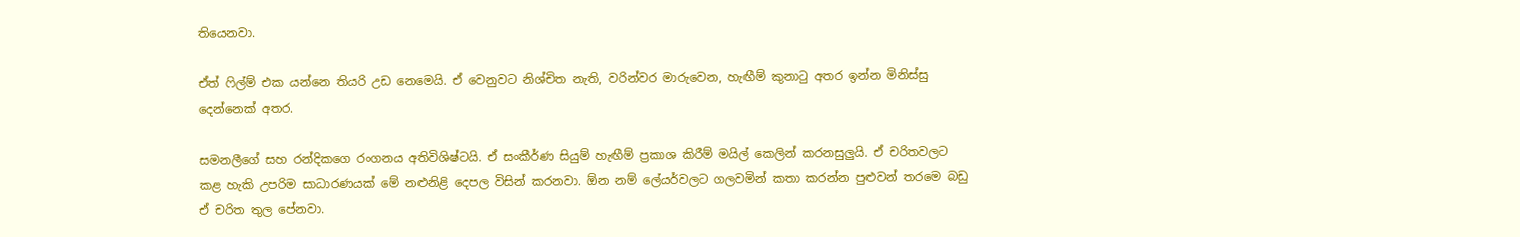තියෙනවා.

ඒත් ෆිල්ම් එක යන්නෙ තියරි උඩ නෙමෙයි. ඒ වෙනුවට නිශ්චිත නැති, වරින්වර මාරුවෙන, හැඟීම් කුනාටු අතර ඉන්න මිනිස්සු දෙන්නෙක් අතර.

සමනලීගේ සහ රන්දිකගෙ රංගනය අතිවිශිෂ්ටයි. ඒ සංකීර්ණ සියුම් හැඟීම් ප්‍රකාශ කිරීම් මයිල් කෙලින් කරනසුලුයි. ඒ චරිතවලට කළ හැකි උපරිම සාධාරණයක් මේ නළුනිළි දෙපල විසින් කරනවා. ඕන නම් ලේයර්වලට ගලවමින් කතා කරන්න පුළුවන් තරමෙ බඩු ඒ චරිත තුල පේනවා.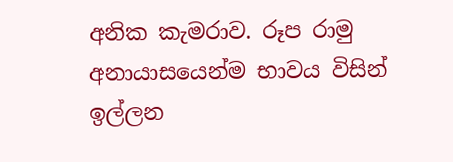අනික කැමරාව. රූප රාමු අනායාසයෙන්ම භාවය විසින් ඉල්ලන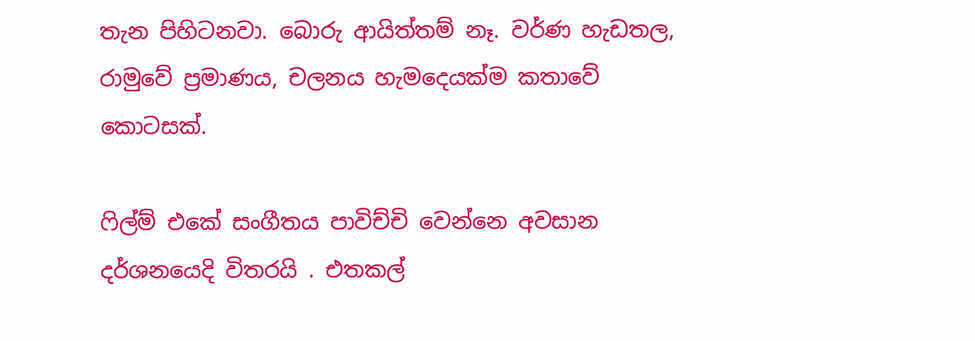තැන පිහිටනවා. බොරු ආයිත්තම් නෑ. වර්ණ හැඩතල, රාමුවේ ප්‍රමාණය, චලනය හැමදෙයක්ම කතාවේ කොටසක්.

ෆිල්ම් එකේ සංගීතය පාවිච්චි වෙන්නෙ අවසාන දර්ශනයෙදි විතරයි . එතකල්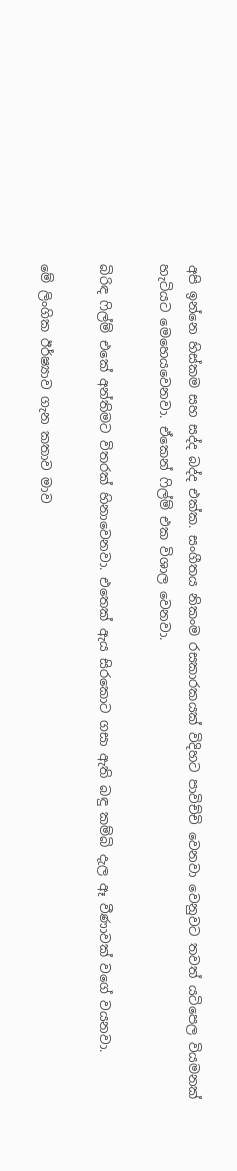අපි ඉන්නෙ හිස්කම සහ සද්ද බද්ද එක්ක. සංගීතය නිකංම රසකාරකයක් විදිහට පාවිච්චි වෙනවා වෙනුවට තවත් යටිපෙල වියමනක් හැටියට මෙහෙයවෙනවා. ඒකෙන් ෆිල්ම් එක විශාල වෙනවා.

බිරිඳ ෆිල්ම් එකේ අන්තිමට විතරක් හිනාවෙනවා. එතෙක් ඇය සිරකොට ගසා ඇති බඳු කම්බි දැල ඈ වීණාවක් වගේ වයනවා.

මේ ලිංගික ඊර්ෂ්‍යාව ගැන කතාව මාව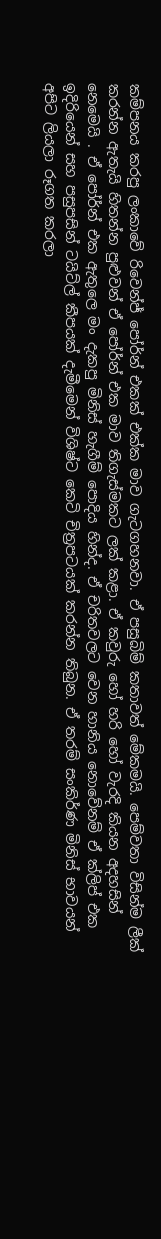කම්පනය කරපු ලංකාවේ රිවෙන්ජ් පෝර්න් එකක් එක්ක මාව ගැටගහනවා. ඒ පසුබිම් කතාවත් මේකමයි. පෙම්වතා විසින්ම ලීක් කරන්න ඇතැයි හිතන්න පුළුවන් ඒ පෝර්න් එක මාව තිගැස්මකට ලක් කළා. ඒ කවුරු හෝ හරි හෝ වැරදි කියන අදහසින් නෙමෙයි . ඒ පෝර්න් එක ඇතුලෙ මං දැකපු මිනිස් හැගීම් පොදිය හින්ද. ඒ චරිතවලට වෙන හානිය නොවේනම් ඒ ක්ලිප් එක ඉදිරියෙන් සහ පසුපසින් ටයිට්ල් කීපයක් දැමීමෙන් විශිෂ්ට කෙටි චිත්‍රපටයක් කරන්න තිබුන. ඒ තරම් සංකිර්ණ මිනිස් භාවයන් අපිට ලියලා රූගත කරලා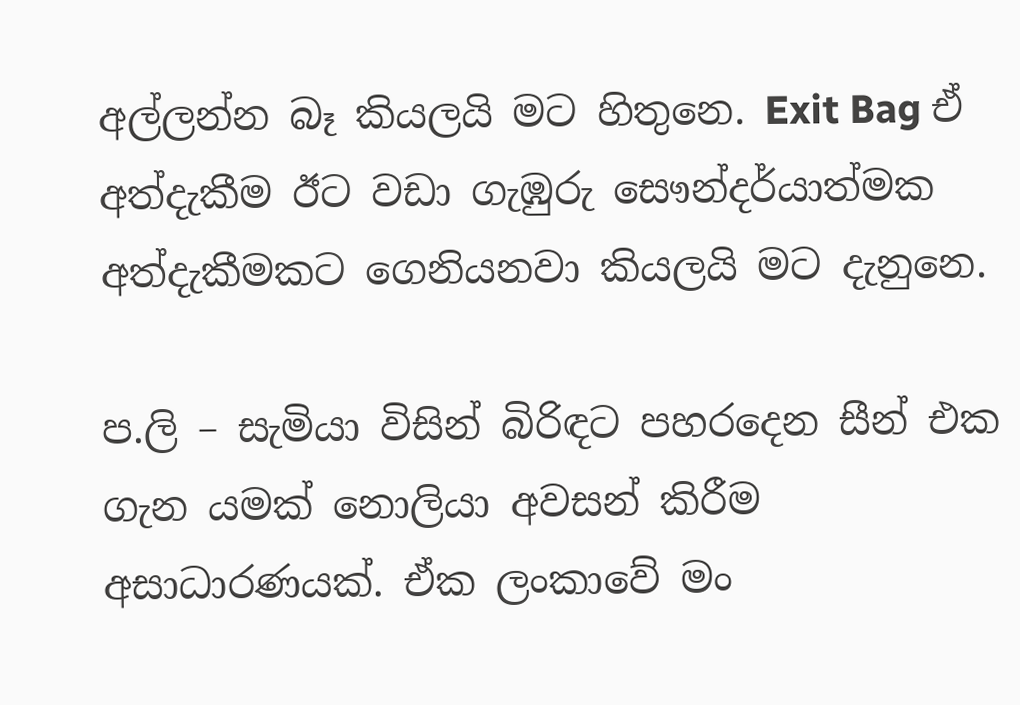අල්ලන්න බෑ කියලයි මට හිතුනෙ. Exit Bag ඒ අත්දැකීම ඊට වඩා ගැඹුරු සෞන්දර්යාත්මක අත්දැකීමකට ගෙනියනවා කියලයි මට දැනුනෙ.

ප.ලි – සැමියා විසින් බිරිඳට පහරදෙන සීන් එක ගැන යමක් නොලියා අවසන් කිරීම අසාධාරණයක්. ඒක ලංකාවේ මං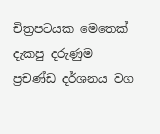චිත්‍රපටයක මෙතෙක් දැකපු දරුණුම ප්‍රචණ්ඩ දර්ශනය වග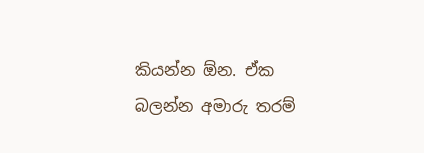කියන්න ඕන. ඒක බලන්න අමාරු තරම්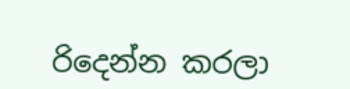රිදෙන්න කරලා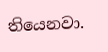තියෙනවා.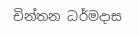චින්තන ධර්මදාස